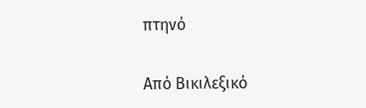πτηνό

Από Βικιλεξικό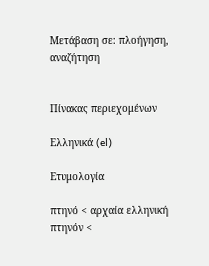Μετάβαση σε: πλοήγηση, αναζήτηση


Πίνακας περιεχομένων

Ελληνικά (el)

Ετυμολογία

πτηνό < αρχαία ελληνική πτηνόν <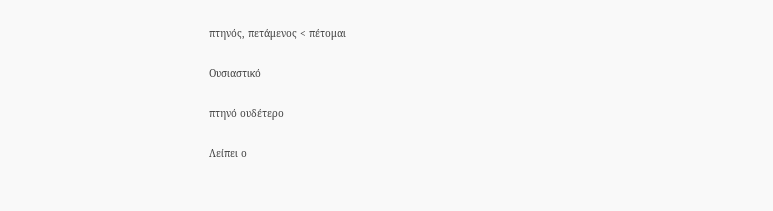πτηνός, πετάμενος < πέτομαι

Ουσιαστικό

πτηνό ουδέτερο

Λείπει ο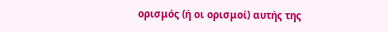ορισμός (ή οι ορισμοί) αυτής της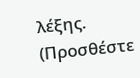λέξης. (Προσθέστε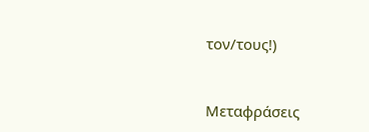τον/τους!)


Μεταφράσεις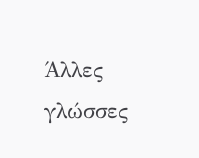Άλλες γλώσσες